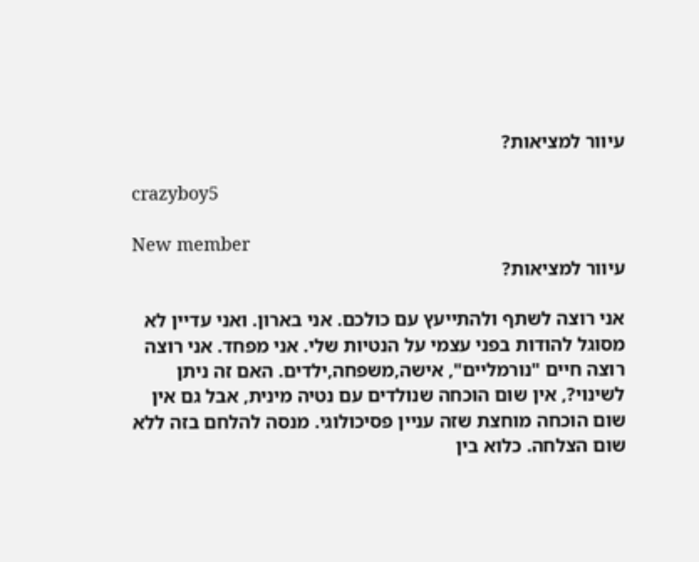עיוור למציאות?

crazyboy5

New member
עיוור למציאות?

אני רוצה לשתף ולהתייעץ עם כולכם. אני בארון. ואני עדיין לא מסוגל להודות בפני עצמי על הנטיות שלי. אני מפחד. אני רוצה רוצה חיים "נורמליים", אישה,משפחה,ילדים. האם זה ניתן לשינוי?, אין שום הוכחה שנולדים עם נטיה מינית, אבל גם אין שום הוכחה מוחצת שזה עניין פסיכולוגי. מנסה להלחם בזה ללא שום הצלחה. כלוא בין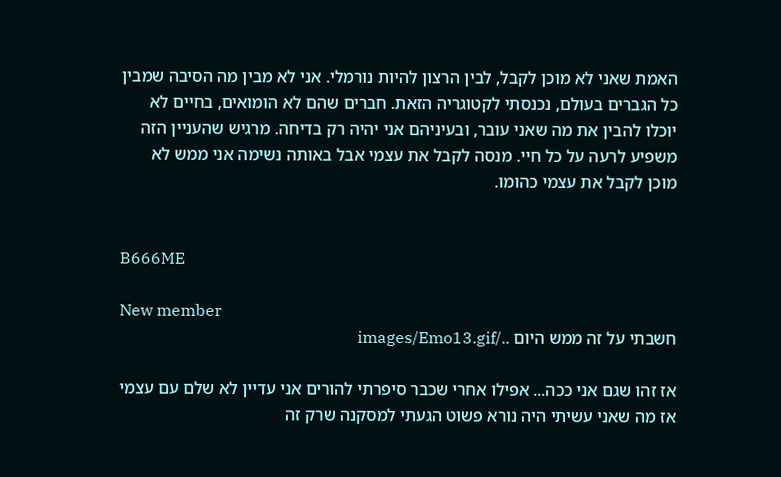האמת שאני לא מוכן לקבל, לבין הרצון להיות נורמלי. אני לא מבין מה הסיבה שמבין כל הגברים בעולם, נכנסתי לקטוגריה הזאת. חברים שהם לא הומואים, בחיים לא יוכלו להבין את מה שאני עובר, ובעיניהם אני יהיה רק בדיחה. מרגיש שהעניין הזה משפיע לרעה על כל חיי. מנסה לקבל את עצמי אבל באותה נשימה אני ממש לא מוכן לקבל את עצמי כהומו.


B666ME

New member
חשבתי על זה ממש היום ../images/Emo13.gif

אז זהו שגם אני ככה... אפילו אחרי שכבר סיפרתי להורים אני עדיין לא שלם עם עצמי אז מה שאני עשיתי היה נורא פשוט הגעתי למסקנה שרק זה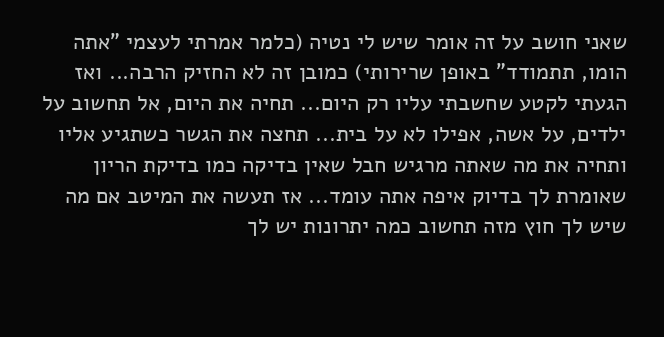שאני חושב על זה אומר שיש לי נטיה (כלמר אמרתי לעצמי "אתה הומו, תתמודד" באופן שרירותי) כמובן זה לא החזיק הרבה... ואז הגעתי לקטע שחשבתי עליו רק היום... תחיה את היום, אל תחשוב על ילדים, על אשה, אפילו לא על בית... תחצה את הגשר כשתגיע אליו ותחיה את מה שאתה מרגיש חבל שאין בדיקה כמו בדיקת הריון שאומרת לך בדיוק איפה אתה עומד... אז תעשה את המיטב אם מה שיש לך חוץ מזה תחשוב כמה יתרונות יש לך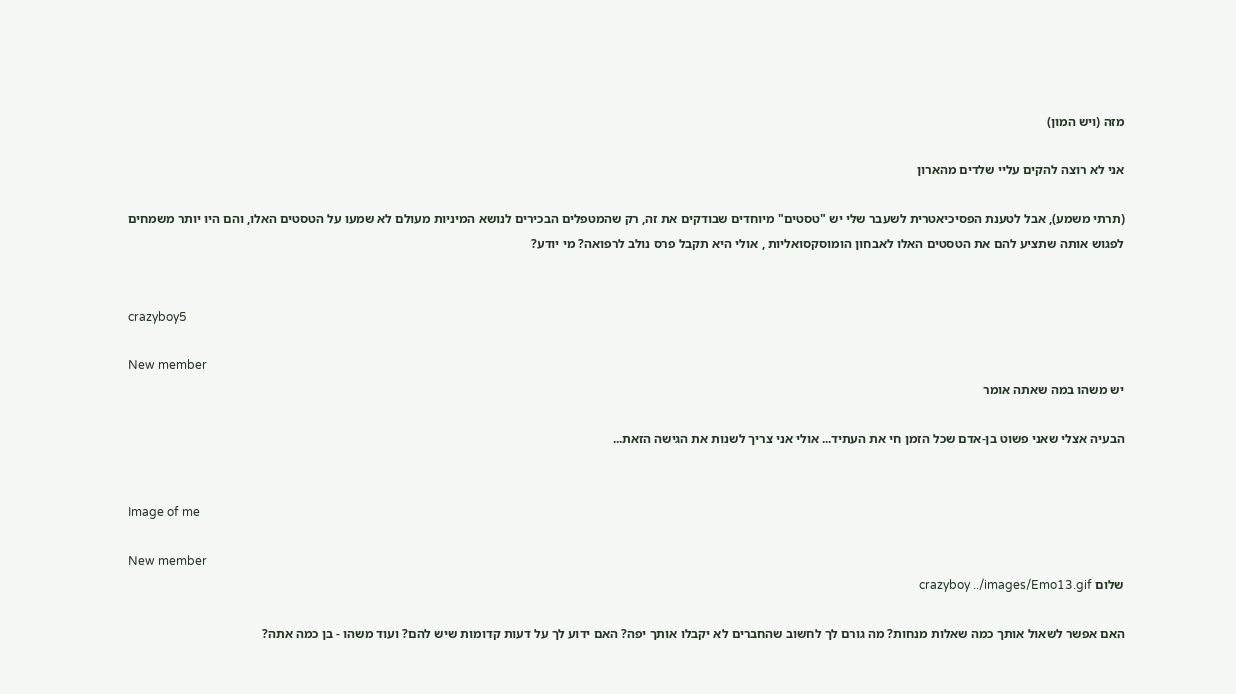מזה (ויש המון)

אני לא רוצה להקים עליי שלדים מהארון

(תרתי משמע), אבל לטענת הפסיכיאטרית לשעבר שלי יש "טסטים" מיוחדים שבודקים את זה, רק שהמטפלים הבכירים לנושא המיניות מעולם לא שמעו על הטסטים האלו, והם היו יותר משמחים לפגוש אותה שתציע להם את הטסטים האלו לאבחון הומוסקסואליות , אולי היא תקבל פרס נולב לרפואה? מי יודע?


crazyboy5

New member
יש משהו במה שאתה אומר

הבעיה אצלי שאני פשוט בן-אדם שכל הזמן חי את העתיד... אולי אני צריך לשנות את הגישה הזאת...


Image of me

New member
שלום crazyboy ../images/Emo13.gif

האם אפשר לשאול אותך כמה שאלות מנחות? מה גורם לך לחשוב שהחברים לא יקבלו אותך יפה? האם ידוע לך על דעות קדומות שיש להם? ועוד משהו - בן כמה אתה?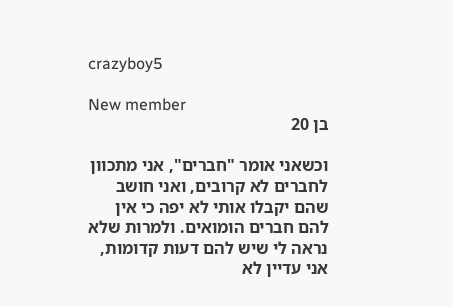crazyboy5

New member
בן 20

וכשאני אומר "חברים", אני מתכוון לחברים לא קרובים, ואני חושב שהם יקבלו אותי לא יפה כי אין להם חברים הומואים. ולמרות שלא נראה לי שיש להם דעות קדומות, אני עדיין לא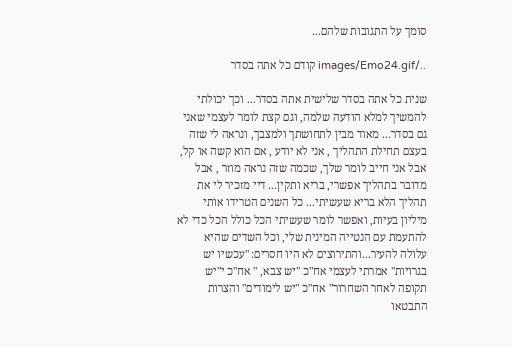סומך על התגובות שלהם...

../images/Emo24.gif קודם כל אתה בסדר

שנית כל אתה בסדר שלישית אתה בסדר... וכך יכולתי להמשיך למלא הודעה שלמה, וגם קצת לומר לעצמי שאני גם בסדר... מאוד מבין לתחושתך ולמצבך, ונראה לי שזה בעצם תחילת התהליך , אני לא יודע , אם הוא קשה או קל, אבל אני חייב לומר שלך, שכמה שזה נראה מוזר , אבל מדובר בתהליך אפשרי, בריא ותקין... דיי מזכיר לי את תהליך הלא בריא שעשיתי... כל השנים הטרידו אותי מיליון בעיות, ואפשר לומר שעשיתי הכל כולל הכל כדי לא להתעמת עם הנטייה המינית שלי, וכל השדים שהיא עלולה להעיר...והתירוצים לא היו חסרים: "עכשיו יש בגרויות" אמרתי לעצמי אח"כ "יש צבא, " אח"כ י"יש תקופה לאחר השחרור" אח"כ "יש לימודים" והצרות התבטאו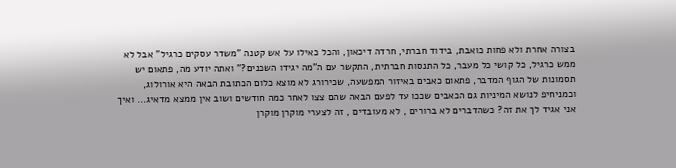בצורה אחרת ולא פחות כואבת, בידוד חברתי, חרדה דיכאון, והכל כאילו על אש קטנה "משדר עסקים כרגיל" אבל לא ממש כרגיל, כל קושי כל מעבר, כל התנסות חברתית, התקשר עם ה"מה יגידו השכנים?" ואתה יודע מה, פתאום יש תסמונות של הגוף המדבר, פתאום כאבים באיזור המפשעה, שכירורג לא מוצא כלום הכתובת הבאה היא אורולוג, וכמניחיפ לנושא המיניות גם הכאבים שככו עד לפעם הבאה שהם צצו לאחר כמה חודשים ושוב אין ממצא מדאיג... ואיך אני אגיד לך את זה? כשהדברים לא ברורים , לא מעובדים , זה לצערי מוקרן מוקרן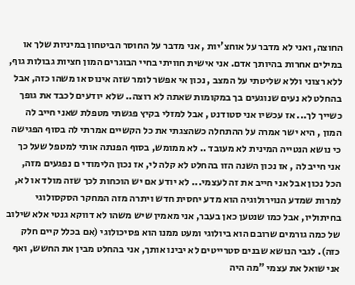החוצה, ואני לא מדבר על אוחצ'יות , אני מדבר על החוסר הביטחון במיניות שלך או במילים אחרות בהיותך אדם. אני אישית חוויתי בחיי הבוגרים המון חציות גבולות גוף, ללא רצוני וללא שליטתי על המצב , נכון אי אפשר לומר שזה אינוס או משהו כזה, אבל בהחלט לא נעים שנוגעים בך במקומות שאתה לא רוצה.. שלא יודעים לכבד את גופך כשייך לך... אז עכשיו אני סטודנט , אבל למזלי בקיץ פגשתי מטפלת שאני חייב לה המון , היא ישר אמרה על ההתחלה כשהצגתי את כל הקשיים אמרתי לה בסוף הפגישה כי נושא הנטייה המינית לא מעובד .. לא ממומש, בסוף הפנתה אותי למטפל שעל כך אני חייב לה , אז נכון השנה הזו בהחלט לא קלה לי, אז נכון הלימודי ם נפגעים מזה, הכל נכון אבל אני חייב את זה לעצמי... לא יודע אם יש הוכחות לכך שזה מולד או לא, למרות שמדע הנוירולוגיה הוא מדע יחסית חדש ויתרה מזה המחקר הסקסולוגי בחיתוליו, אבל כמו שנטען כאן בעבר, אני מאמין שיש משהו לא דווקא גנטי אלא שילוב של כמה גורמים שרובם הוא ביולוגי ומעט ממנו הוא פסיכולוגי (אם בכלל קיים חלק כזה). לגבי הנושא שבנים סטרייטים לא יבינו אותך, אני בהחלט מבין את החשש, ואף אני שואל את עצמי "מה היה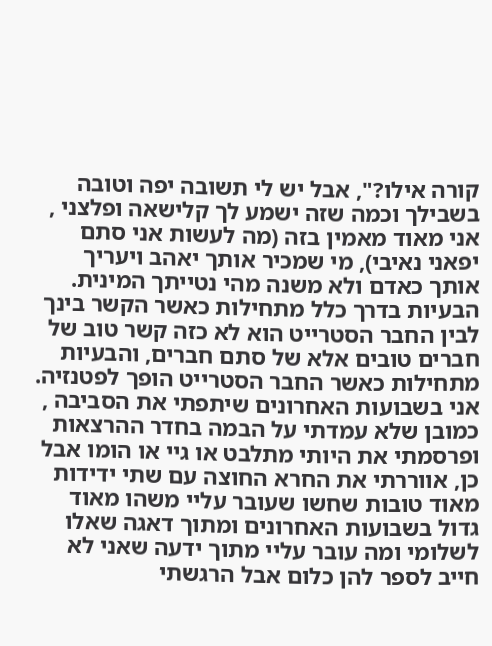קורה אילו?", אבל יש לי תשובה יפה וטובה בשבילך וכמה שזה ישמע לך קלישאה ופלצני , אני מאוד מאמין בזה (מה לעשות אני סתם יפאני נאיבי), מי שמכיר אותך יאהב ויעריך אותך כאדם ולא משנה מהי נטייתך המינית. הבעיות בדרך כלל מתחילות כאשר הקשר בינך לבין החבר הסטרייט הוא לא כזה קשר טוב של חברים טובים אלא של סתם חברים, והבעיות מתחילות כאשר החבר הסטרייט הופך לפטנזיה. אני בשבועות האחרונים שיתפתי את הסביבה , כמובן שלא עמדתי על הבמה בחדר ההרצאות ופרסמתי את היותי מתלבט או גיי או הומו אבל כן, אווררתי את החרא החוצה עם שתי ידידות מאוד טובות שחשו שעובר עליי משהו מאוד גדול בשבועות האחרונים ומתוך דאגה שאלו לשלומי ומה עובר עליי מתוך ידעה שאני לא חייב לספר להן כלום אבל הרגשתי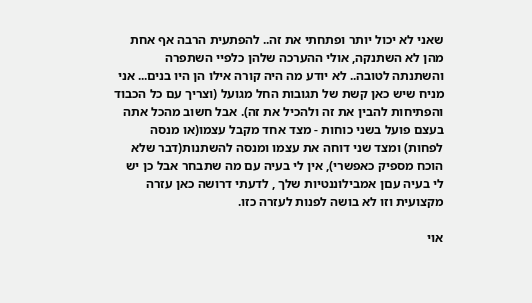שאני לא יכול יותר ופתחתי את זה.. להפתעית הרבה אף אחת מהן לא השתנקה, אולי ההערכה שלהן כלפיי השתפרה והשתנתה לטובה.. לא יודע מה היה קורה אילו הן היו בנים... אני מניח שיש כאן קשת של תגובות החל מגועל (וצריך עם כל הכבוד והפתיחות להבין את זה ולהכיל את זה). אבל חשוב מהכל אתה בעצם פועל בשני כוחות - מצד אחד מקבל עצמו(או מנסה לפחות) ומצד שני דוחה את עצמו ומנסה להשתנות(דבר שלא הוכח מספיק כאפשרי), אין לי בעיה עם מה שתבחר אבל כן יש לי בעיה עםן אמבילוננטיות שלך , לדעתי דרושה כאן עזרה מקצועית וזו לא בושה לפנות לעזרה כזו.

אוי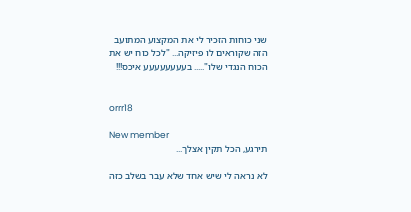שני כוחות הזכיר לי את המקצוע המתועב הזה שקוראים לו פיזיקה... "לכל כוח יש את הכוח הנגדי שלו"..... בעעעעעעעע איכס!!!


orrr18

New member
תירגע, הכל תקין אצלך...

לא נראה לי שיש אחד שלא עבר בשלב כזה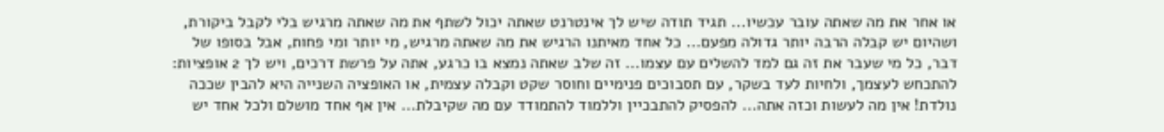או אחר את מה שאתה עובר עכשיו... תגיד תודה שיש לך אינטרנט שאתה יכול לשתף את מה שאתה מרגיש בלי לקבל ביקורת, ושהיום יש קבלה הרבה יותר גדולה מפעם... כל אחד מאיתנו הרגיש את מה שאתה מרגיש, מי יותר ומי פחות, אבל בסופו של דבר, כל מי שעבר את זה גם למד להשלים עם עצמו... זה שלב שאתה נמצא בו כרגע, אתה על פרשת דרכים, ויש לך 2 אופציות: להתכחש לעצמך, ולחיות לעד בשקר, עם תסבוכים פנימיים וחוסר שקט וקבלה עצמית, או האופציה השנייה היא להבין שככה נולדת! אין מה לעשות וכזה אתה... להפסיק להתבכיין וללמוד להתמודד עם מה שקיבלת... אין אף אחד מושלם ולכל אחד יש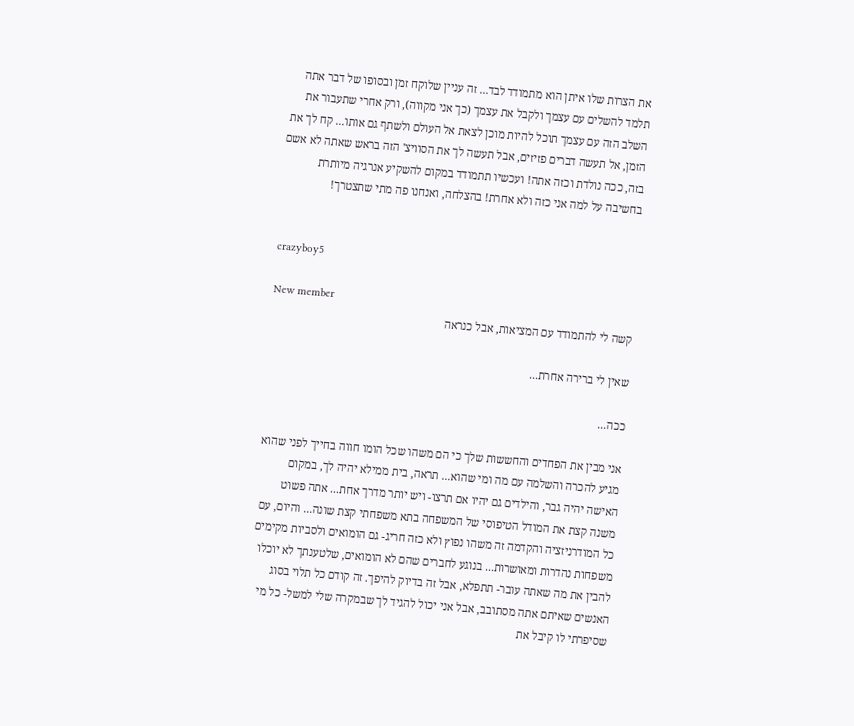את הצרות שלו איתן הוא מתמודד לבד... זה עניין שלוקח זמן ובסופו של דבר אתה תלמד להשלים עם עצמך ולקבל את עצמך (כך אני מקווה), ורק אחרי שתעבור את השלב הזה עם עצמך תוכל להיות מוכן לצאת אל העולם ולשתף גם אותו... קח לך את הזמן, אל תעשה דברים פזיזים, אבל תעשה לך את הסוויצ' הזה בראש שאתה לא אשם בזה, ככה נולדת וכזה אתה! ועכשיו תתמודד במקום להשקיע אנרגיה מיותרת בחשיבה על למה אני כזה ולא אחרת! בהצלחה, ואנחנו פה מתי שתצטרך!


crazyboy5

New member
קשה לי להתמודד עם המציאות, אבל כנראה

שאין לי ברירה אחרת...

ככה...

אני מבין את הפחדים והחששות שלך כי הם משהו שכל הומו חווה בחייך לפני שהוא מגיע להכרה והשלמה עם מה ומי שהוא... תראה, בית ממילא יהיה לך, במקום האישה יהיה גבר, והילדים גם יהיו אם תרצו- ויש יותר מדרך אחת... אתה פשוט משנה קצת את המודל הטיפוסי של המשפחה בתא משפחתי קצת שונה... והיום, עם כל המודרניזציה והקדמה זה משהו נפוץ ולא כזה חריג- גם הומואים ולסביות מקימים משפחות נהדרות ומאושרות... בנוגע לחברים שהם לא הומואים, שלטענתך לא יוכלו להבין את מה שאתה עובר- תתפלא, אבל זה בדיוק להיפך. זה קודם כל תלוי בסוג האנשים שאיתם אתה מסתובב, אבל אני יכול להגיד לך שבמקרה שלי למשל- כל מי שסיפרתי לו קיבל את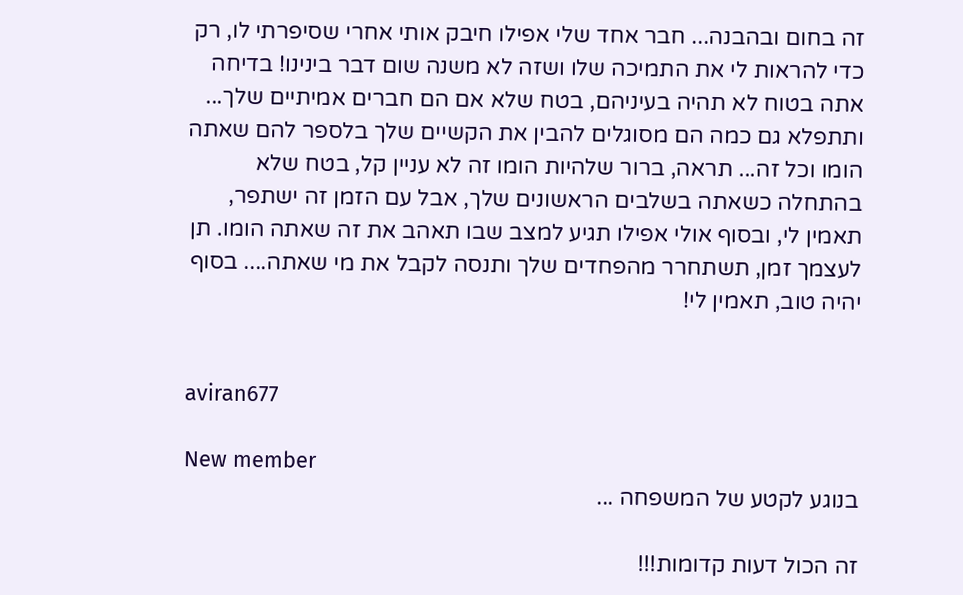זה בחום ובהבנה... חבר אחד שלי אפילו חיבק אותי אחרי שסיפרתי לו, רק כדי להראות לי את התמיכה שלו ושזה לא משנה שום דבר בינינו! בדיחה אתה בטוח לא תהיה בעיניהם, בטח שלא אם הם חברים אמיתיים שלך... ותתפלא גם כמה הם מסוגלים להבין את הקשיים שלך בלספר להם שאתה הומו וכל זה... תראה, ברור שלהיות הומו זה לא עניין קל, בטח שלא בהתחלה כשאתה בשלבים הראשונים שלך, אבל עם הזמן זה ישתפר, תאמין לי, ובסוף אולי אפילו תגיע למצב שבו תאהב את זה שאתה הומו. תן לעצמך זמן, תשתחרר מהפחדים שלך ותנסה לקבל את מי שאתה.... בסוף יהיה טוב, תאמין לי!


aviran677

New member
בנוגע לקטע של המשפחה ...

זה הכול דעות קדומות!!!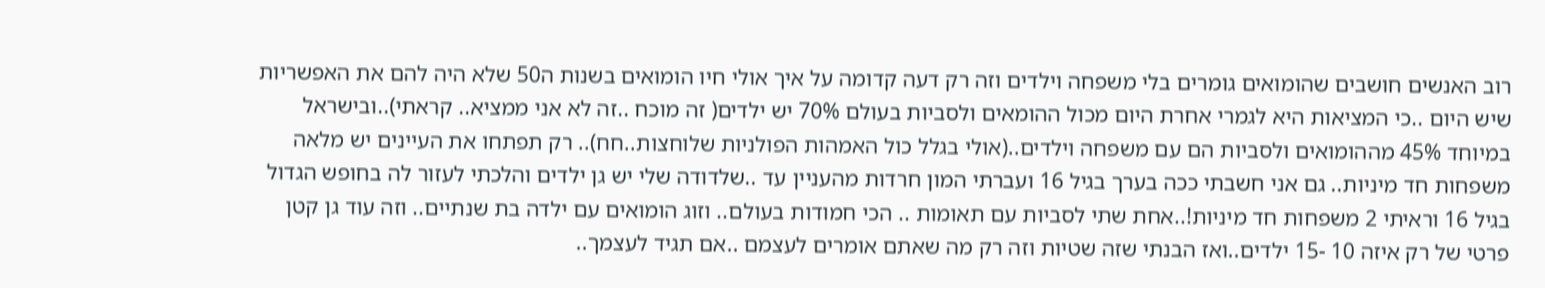רוב האנשים חושבים שהומואים גומרים בלי משפחה וילדים וזה רק דעה קדומה על איך אולי חיו הומואים בשנות ה50 שלא היה להם את האפשריות שיש היום ..כי המציאות היא לגמרי אחרת היום מכול ההומאים ולסביות בעולם 70% יש ילדים( זה מוכח ..זה לא אני ממציא.. קראתי)..ובישראל במיוחד 45% מההומואים ולסביות הם עם משפחה וילדים..(אולי בגלל כול האמהות הפולניות שלוחצות..חח).. רק תפתחו את העיינים יש מלאה משפחות חד מיניות.. גם אני חשבתי ככה בערך בגיל 16 ועברתי המון חרדות מהעניין עד ..שלדודה שלי יש גן ילדים והלכתי לעזור לה בחופש הגדול בגיל 16 וראיתי 2 משפחות חד מיניות!..אחת שתי לסביות עם תאומות .. הכי חמודות בעולם.. וזוג הומואים עם ילדה בת שנתיים.. וזה עוד גן קטן פרטי של רק איזה 10 -15 ילדים..ואז הבנתי שזה שטיות וזה רק מה שאתם אומרים לעצמם ..אם תגיד לעצמך..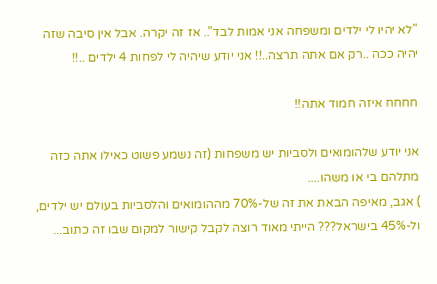"לא יהיו לי ילדים ומשפחה אני אמות לבד".. אז זה יקרה. אבל אין סיבה שזה יהיה ככה ..רק אם אתה תרצה..!! אני יודע שיהיה לי לפחות 4 ילדים ..!!

חחחח איזה חמוד אתה!!

אני יודע שלהומואים ולסביות יש משפחות (זה נשמע פשוט כאילו אתה כזה מתלהם בי או משהו....
) אגב, מאיפה הבאת את זה של-70% מההומואים והלסביות בעולם יש ילדים, ול-45% בישראל??? הייתי מאוד רוצה לקבל קישור למקום שבו זה כתוב...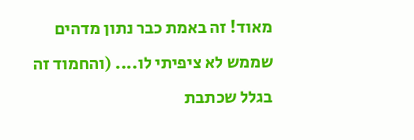מאוד! זה באמת כבר נתון מדהים שממש לא ציפיתי לו.... (והחמוד זה בגלל שכתבת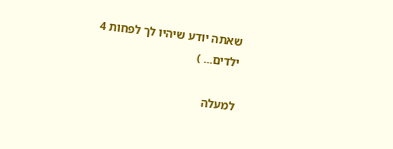שאתה יודע שיהיו לך לפחות 4 ילדים... )

למעלה